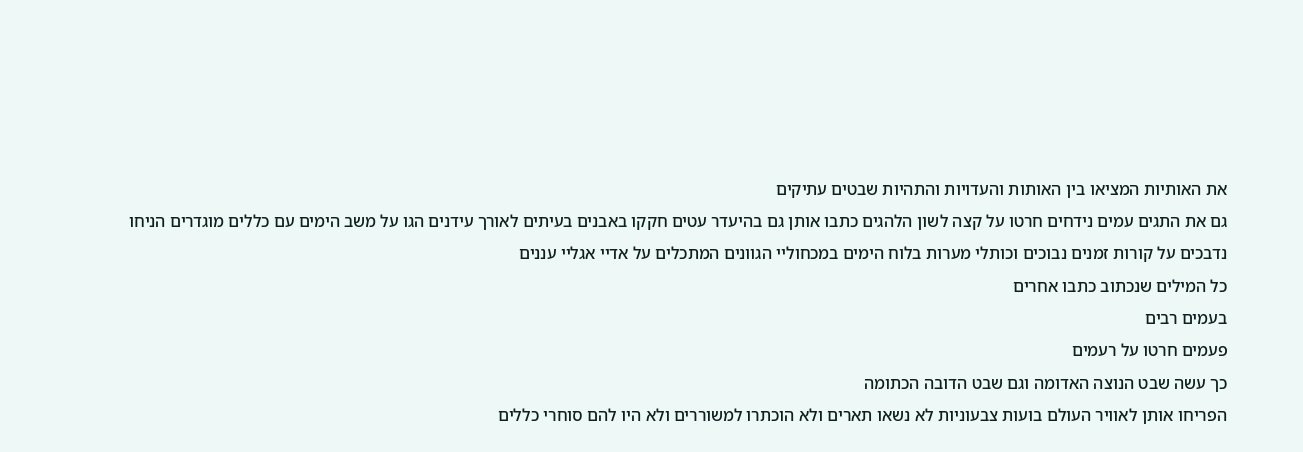את האותיות המציאו בין האותות והעדויות והתהיות שבטים עתיקים
גם את התגים עמים נידחים חרטו על קצה לשון הלהגים כתבו אותן גם בהיעדר עטים חקקו באבנים בעיתים לאורך עידנים הגו על משב הימים עם כללים מוגדרים הניחו נדבכים על קורות זמנים נבוכים וכותלי מערות בלוח הימים במכחוליי הגוונים המתכלים על אדיי אגליי עננים
כל המילים שנכתוב כתבו אחרים
בעמים רבים
פעמים חרטו על רעמים
כך עשה שבט הנוצה האדומה וגם שבט הדובה הכתומה
הפריחו אותן לאוויר העולם בועות צבעוניות לא נשאו תארים ולא הוכתרו למשוררים ולא היו להם סוחרי כללים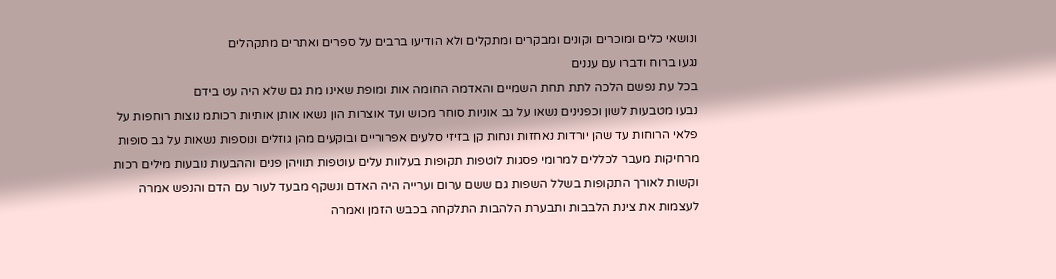ונושאי כלים ומוכרים וקונים ומבקרים ומתקלים ולא הודיעו ברבים על ספרים ואתרים מתקהלים
נגעו ברוח ודברו עם עננים
בכל עת נפשם הלכה לתת תחת השמיים והאדמה החומה אות ומופת שאינו מת גם שלא היה עט בידם
נבעו מטבעות לשון וכפנינים נשאו על גב אוניות סוחר מכוש ועד אוצרות הון נשאו אותן אותיות רכותמ נוצות רוחפות על פלאי הרוחות עד שהן יורדות נאחזות ונחות קן בזיזי סלעים אפרוריים ובוקעים מהן גוזלים ונוספות נשאות על גב סופות מרחיקות מעבר לכללים למרומי פסגות לוטפות תקופות בעלוות עלים עוטפות תוויהן פנים וההבעות נובעות מילים רכות וקשות לאורך התקופות בשלל השפות גם ששם ערום וערייה היה האדם ונשקף מבעד לעור עם הדם והנפש אמרה לעצמות את צינת הלבבות ותבערת הלהבות התלקחה בכבש הזמן ואמרה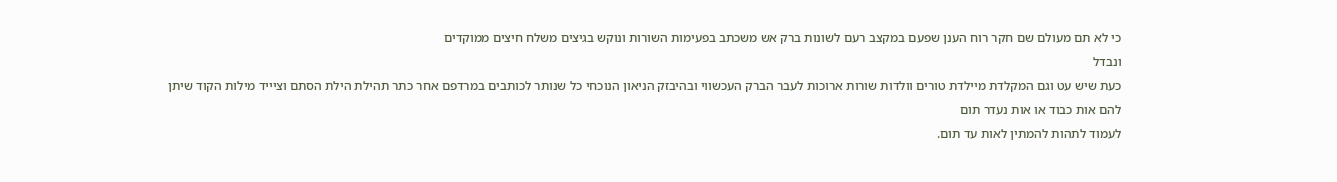כי לא תם מעולם שם חקר רוח הענן שפעם במקצב רעם לשונות ברק אש משכתב בפעימות השורות ונוקש בגיצים משלח חיצים ממוקדים
ונבדל
כעת שיש עט וגם המקלדת מיילדת טורים וולדות שורות ארוכות לעבר הברק העכשווי ובהיבזק הניאון הנוכחי כל שנותר לכותבים במרדפם אחר כתר תהילת הילת הסתם וציייד מילות הקוד שיתן להם אות כבוד או אות נעדר תום
לעמוד לתהות להמתין לאות עד תום.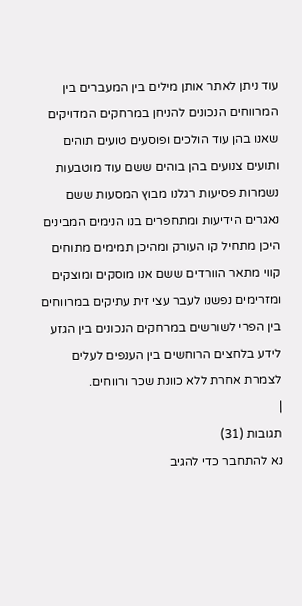עוד ניתן לאתר אותן מילים בין המעברים בין המרווחים הנכונים להניחן במרחקים המדויקים שאנו בהן עוד הולכים ופוסעים טועים תוהים ותועים צנועים בהן בוהים ששם עוד מוטבעות נשמרות פסיעות רגלנו מבוץ המסעות ששם נאגרים הידיעות ומתחפרים בנו הנימים המבינים היכן מתחיל קו העורק ומהיכן תמימים מתוחים קווי מתאר הוורדים ששם אנו מוסקים ומוצקים ומזרימים נפשנו לעבר עצי זית עתיקים במרווחים בין הפרי לשורשים במרחקים הנכונים בין הגזע לידע בלחצים הרוחשים בין הענפים לעלים
לצמרת אחרת ללא כוונת שכר ורווחים.
|
תגובות (31)
נא להתחבר כדי להגיב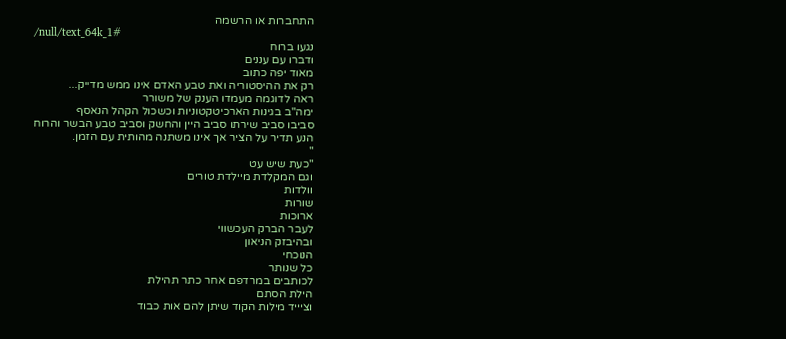התחברות או הרשמה
/null/text_64k_1#
נגעו ברוח
ודברו עם עננים
מאוד יפה כתוב
רק את ההיסטוריה ואת טבע האדם אינו ממש מדייק...
ראה לדוגמה מעמדו הענק של משורר
ימה"ב בגינות הארכיטקטוניות וכשכול הקהל הנאסף
סביבו סביב שירתו סביב היין והחשק וסביב טבע הבשר והרוח
הנע תדיר על הציר אך אינו משתנה מהותית עם הזמן.
"
"כעת שיש עט
וגם המקלדת מיילדת טורים
וולדות
שורות
ארוכות
לעבר הברק העכשווי
ובהיבזק הניאון
הנוכחי
כל שנותר
לכותבים במרדפם אחר כתר תהילת
הילת הסתם
וציייד מילות הקוד שיתן להם אות כבוד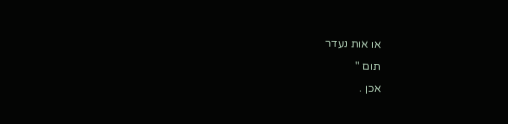או אות נעדר
תום "
אכן .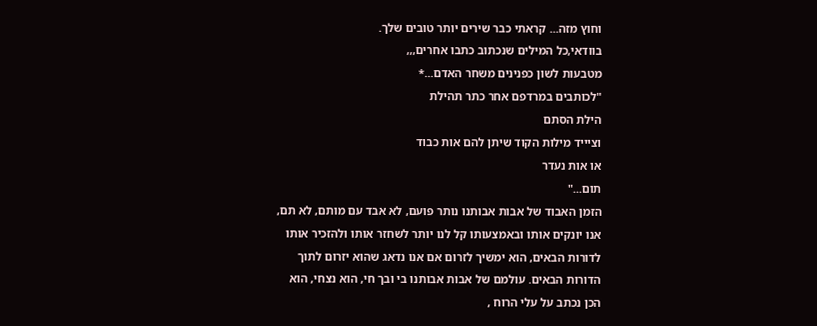וחוץ מזה... קראתי כבר שירים יותר טובים שלך.
בוודאי,כל המילים שנכתוב כתבו אחרים,,,
מטבעות לשון כפנינים משחר האדם...*
"לכותבים במרדפם אחר כתר תהילת
הילת הסתם
וציייד מילות הקוד שיתן להם אות כבוד
או אות נעדר
תום..."
הזמן האבוד של אבות אבותנו נותר פועם, לא אבד עם מותם, לא תם, אנו יונקים אותו ובאמצעותו קל לנו יותר לשחזר אותו ולהזכיר אותו לדורות הבאים, הוא ימשיך לזרום אם אנו נדאג שהוא יזרום לתוך הדורות הבאים. עולמם של אבות אבותנו בי ובך חי, הוא נצחי, הוא הכן נכתב על עלי הרוח ,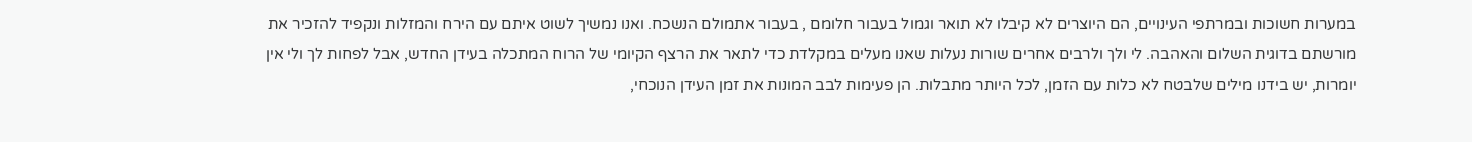במערות חשוכות ובמרתפי העינויים, הם היוצרים לא קיבלו לא תואר וגמול בעבור חלומם , בעבור אתמולם הנשכח. ואנו נמשיך לשוט איתם עם הירח והמזלות ונקפיד להזכיר את מורשתם בדוגית השלום והאהבה. לי ולך ולרבים אחרים שורות נעלות שאנו מעלים במקלדת כדי לתאר את הרצף הקיומי של הרוח המתכלה בעידן החדש, אבל לפחות לך ולי אין יומרות, יש בידנו מילים שלבטח לא כלות עם הזמן, לכל היותר מתבלות. הן פעימות לבב המונות את זמן העידן הנוכחי,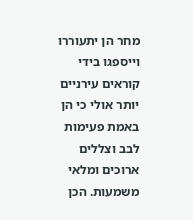מחר הן יתעוררו וייספגו בידי קוראים עירניים יותר אולי כי הן באמת פעימות לבב וצללים ארוכים ומלאי משמעות. הכן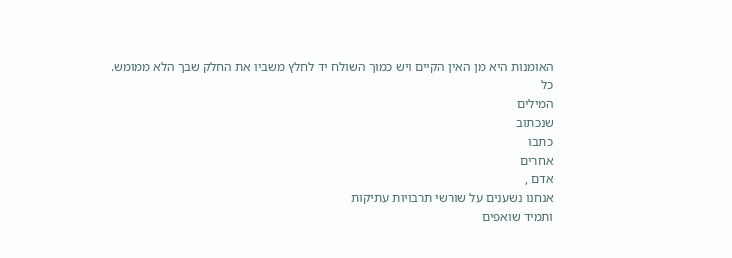האומנות היא מן האין הקיים ויש כמוך השולח יד לחלץ משביו את החלק שבך הלא ממומש.
כל
המילים
שנכתוב
כתבו
אחרים
אדם ,
אנחנו נשענים על שורשי תרבויות עתיקות
ותמיד שואפים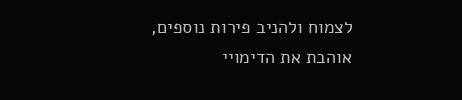לצמוח ולהניב פירות נוספים,
אוהבת את הדימויי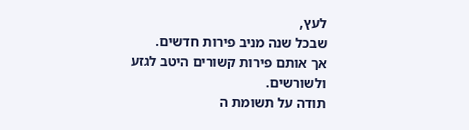לעץ,
שבכל שנה מניב פירות חדשים.
אך אותם פירות קשורים היטב לגזע ולשורשים.
תודה על תשומת ה